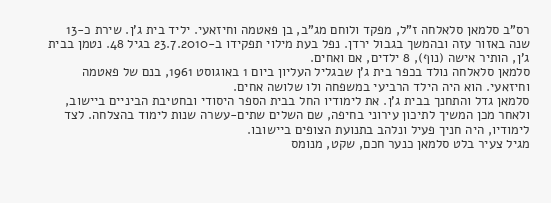רס"ב סלמאן סלאלחה ז"ל, מפקד ולוחם מג"ב, בן פאטמה וחיזאעי. יליד בית ג'ן. שירת כ-13 שנה באזור עזה ובהמשך בגבול ירדן. נפל בעת מילוי תפקידו ב-23.7.2010 בגיל 48. נטמן בבית ג'ן, הותיר אישה (נוף), 8 ילדים, אם ואחים.
סלמאן סלאלחה נולד בכפר בית ג'ן שבגליל העליון ביום 1 באוגוסט 1961, בנם של פאטמה וחיזאעי. הוא היה הילד הרביעי במשפחה ולו שלושה אחים.
סלמאן גדל והתחנך בבית ג'ן. את לימודיו החל בבית הספר היסודי ובחטיבת הביניים ביישוב, ולאחר מכן המשיך לתיכון עירוני בחיפה, שם השלים שתים-עשרה שנות לימוד בהצלחה. לצד לימודיו, היה חניך פעיל ונלהב בתנועת הצופים ביישובו.
מגיל צעיר בלט סלמאן כנער חכם, שקט, מנומס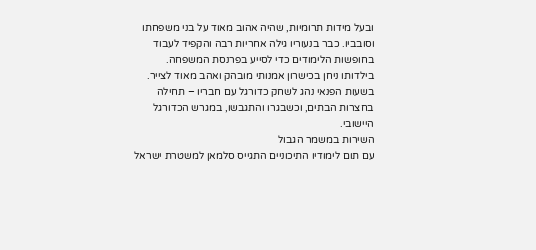ובעל מידות תרומיות, שהיה אהוב מאוד על בני משפחתו וסובביו. כבר בנעוריו גילה אחריות רבה והקפיד לעבוד בחופשות הלימודים כדי לסייע בפרנסת המשפחה. בילדותו ניחן בכישרון אמנותי מובהק ואהב מאוד לצייר. בשעות הפנאי נהג לשחק כדורגל עם חבריו – תחילה בחצרות הבתים, וכשבגרו והתגבשו, במגרש הכדורגל היישובי.
השירות במשמר הגבול
עם תום לימודיו התיכוניים התגייס סלמאן למשטרת ישראל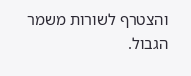והצטרף לשורות משמר הגבול.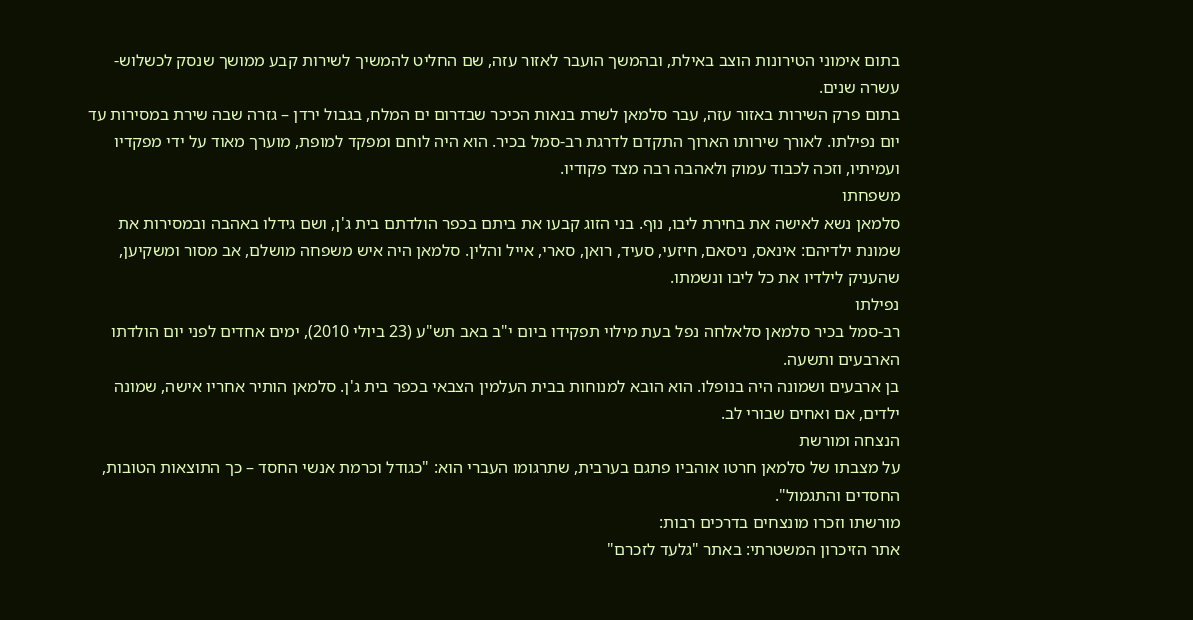בתום אימוני הטירונות הוצב באילת, ובהמשך הועבר לאזור עזה, שם החליט להמשיך לשירות קבע ממושך שנסק לכשלוש-עשרה שנים.
בתום פרק השירות באזור עזה, עבר סלמאן לשרת בנאות הכיכר שבדרום ים המלח, בגבול ירדן – גזרה שבה שירת במסירות עד יום נפילתו. לאורך שירותו הארוך התקדם לדרגת רב-סמל בכיר. הוא היה לוחם ומפקד למופת, מוערך מאוד על ידי מפקדיו ועמיתיו, וזכה לכבוד עמוק ולאהבה רבה מצד פקודיו.
משפחתו
סלמאן נשא לאישה את בחירת ליבו, נוף. בני הזוג קבעו את ביתם בכפר הולדתם בית ג'ן, ושם גידלו באהבה ובמסירות את שמונת ילדיהם: אינאס, ניסאם, חיזעי, סעיד, רואן, סארי, אייל והלין. סלמאן היה איש משפחה מושלם, אב מסור ומשקיען, שהעניק לילדיו את כל ליבו ונשמתו.
נפילתו
רב-סמל בכיר סלמאן סלאלחה נפל בעת מילוי תפקידו ביום י"ב באב תש"ע (23 ביולי 2010), ימים אחדים לפני יום הולדתו הארבעים ותשעה.
בן ארבעים ושמונה היה בנופלו. הוא הובא למנוחות בבית העלמין הצבאי בכפר בית ג'ן. סלמאן הותיר אחריו אישה, שמונה ילדים, אם ואחים שבורי לב.
הנצחה ומורשת
על מצבתו של סלמאן חרטו אוהביו פתגם בערבית, שתרגומו העברי הוא: "כגודל וכרמת אנשי החסד – כך התוצאות הטובות, החסדים והתגמול".
מורשתו וזכרו מונצחים בדרכים רבות:
אתר הזיכרון המשטרתי: באתר "גלעד לזכרם"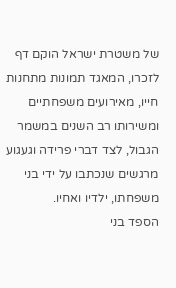של משטרת ישראל הוקם דף לזכרו, המאגד תמונות מתחנות חייו, מאירועים משפחתיים ומשירותו רב השנים במשמר הגבול, לצד דברי פרידה וגעגוע מרגשים שנכתבו על ידי בני משפחתו, ילדיו ואחיו.
הספד בני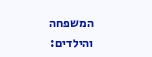המשפחה והילדים: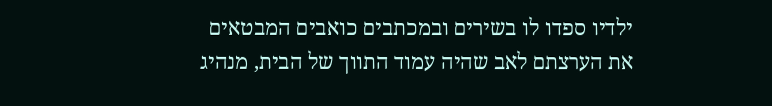ילדיו ספדו לו בשירים ובמכתבים כואבים המבטאים את הערצתם לאב שהיה עמוד התווך של הבית, מנהיג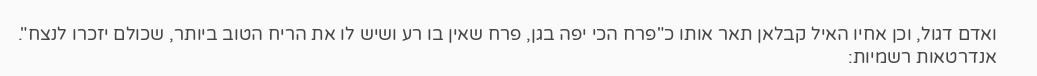ואדם דגול, וכן אחיו האיל קבלאן תאר אותו כ"פרח הכי יפה בגן, פרח שאין בו רע ושיש לו את הריח הטוב ביותר, שכולם יזכרו לנצח".
אנדרטאות רשמיות: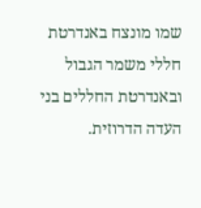שמו מונצח באנדרטת חללי משמר הגבול ובאנדרטת החללים בני העדה הדרוזית.